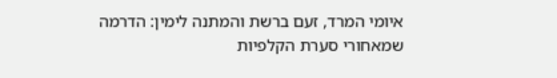איומי המרד, זעם ברשת והמתנה לימין: הדרמה שמאחורי סערת הקלפיות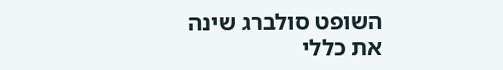השופט סולברג שינה את כללי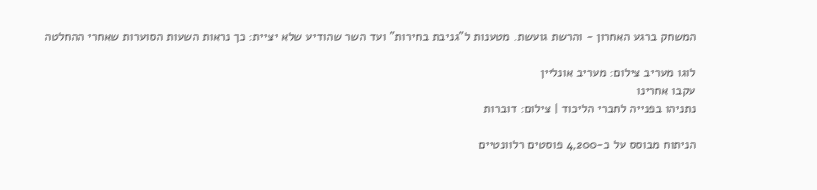המשחק ברגע האחרון - והרשת גועשת. מטענות ל"גניבת בחירות" ועד השר שהודיע שלא יציית: כך נראות השעות הסוערות שאחרי ההחלטה

לוגו מעריב צילום: מעריב אונליין
עקבו אחרינו
נתניהו בפנייה לחברי הליכוד | צילום: דוברות

הניתוח מבוסס על כ-4,200 פוסטים רלוונטיים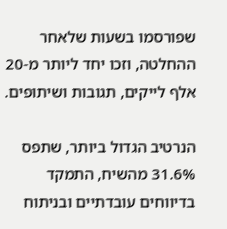שפורסמו בשעות שלאחר ההחלטה, וזכו יחד ליותר מ-20 אלף לייקים, תגובות ושיתופים.

הנרטיב הגדול ביותר, שתפס 31.6% מהשיח, התמקד בדיווחים עובדתיים ובניתוח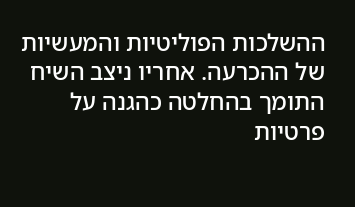ההשלכות הפוליטיות והמעשיות של ההכרעה. אחריו ניצב השיח התומך בהחלטה כהגנה על פרטיות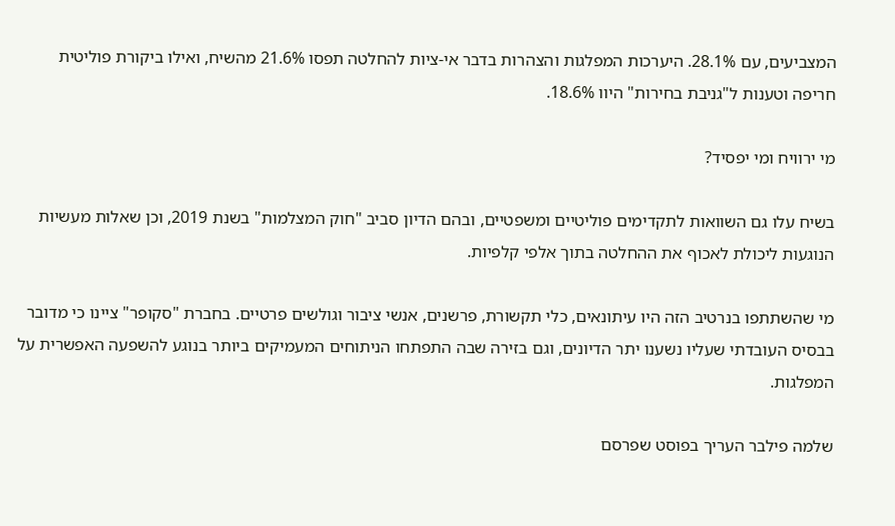המצביעים, עם 28.1%. היערכות המפלגות והצהרות בדבר אי-ציות להחלטה תפסו 21.6% מהשיח, ואילו ביקורת פוליטית חריפה וטענות ל"גניבת בחירות" היוו 18.6%.

מי ירוויח ומי יפסיד?

בשיח עלו גם השוואות לתקדימים פוליטיים ומשפטיים, ובהם הדיון סביב "חוק המצלמות" בשנת 2019, וכן שאלות מעשיות הנוגעות ליכולת לאכוף את ההחלטה בתוך אלפי קלפיות.

מי שהשתתפו בנרטיב הזה היו עיתונאים, כלי תקשורת, פרשנים, אנשי ציבור וגולשים פרטיים. בחברת "סקופר" ציינו כי מדובר בבסיס העובדתי שעליו נשענו יתר הדיונים, וגם בזירה שבה התפתחו הניתוחים המעמיקים ביותר בנוגע להשפעה האפשרית על המפלגות.

שלמה פילבר העריך בפוסט שפרסם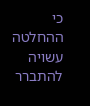כי ההחלטה עשויה להתברר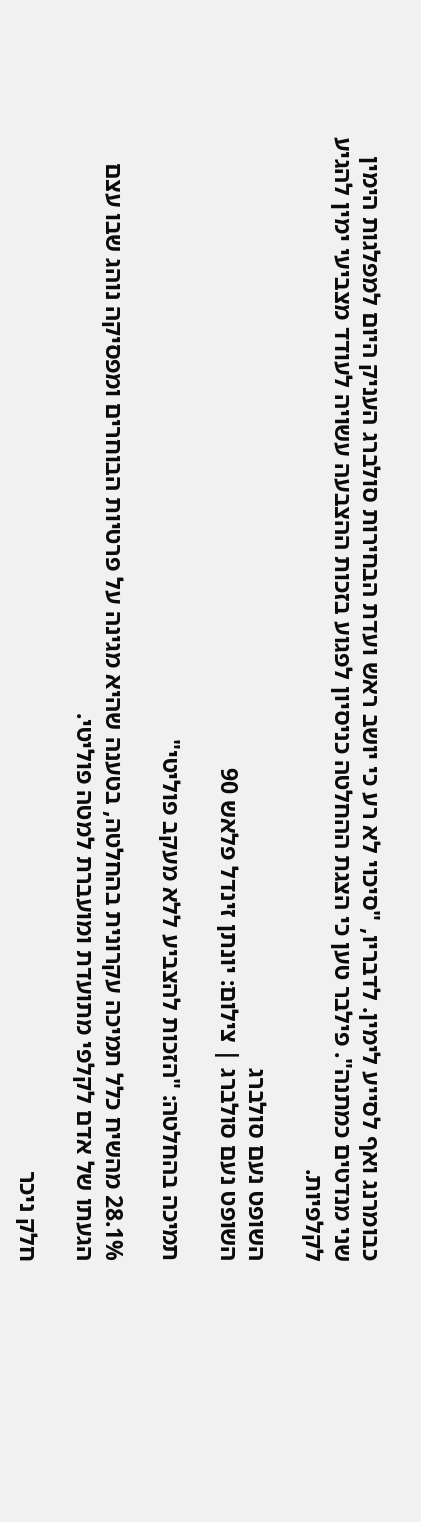כבומרנג ואף לסייע לימין. לדבריו, "סיכוי לא רע כי יושב ראש ועדת הבחירות סולברג העניק היום למפלגות הימין שני מנדטים כמתנה". פילבר טען כי הצגת ההחלטה כניסיון לפגוע בזכות ההצבעה עשויה לעודד מצביעי ימין להגיע לקלפיות.

השופט נעם סולברג
השופט נעם סולברג | צילום: יונתן זינדל פלאש 90

תמיכה בהחלטה: "הזכות להצביע ללא מעקב פוליטי"

28.1% מהשיח כלל תמיכה עקרונית בהחלטה, בטענה שהיא מגינה על פרטיות הבוחרים ומפסיקה נוהג שבו עצם הגעתו של אדם לקלפי מתועדת ומועברת למטה פוליטי.

חלק ניכר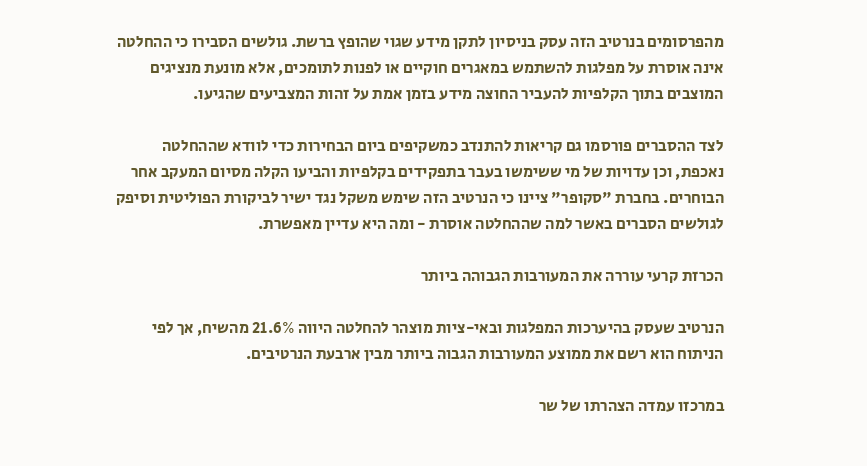מהפרסומים בנרטיב הזה עסק בניסיון לתקן מידע שגוי שהופץ ברשת. גולשים הסבירו כי ההחלטה אינה אוסרת על מפלגות להשתמש במאגרים חוקיים או לפנות לתומכים, אלא מונעת מנציגים המוצבים בתוך הקלפיות להעביר החוצה מידע בזמן אמת על זהות המצביעים שהגיעו.

לצד ההסברים פורסמו גם קריאות להתנדב כמשקיפים ביום הבחירות כדי לוודא שההחלטה נאכפת, וכן עדויות של מי ששימשו בעבר בתפקידים בקלפיות והביעו הקלה מסיום המעקב אחר הבוחרים. בחברת "סקופר" ציינו כי הנרטיב הזה שימש משקל נגד ישיר לביקורת הפוליטית וסיפק לגולשים הסברים באשר למה שההחלטה אוסרת - ומה היא עדיין מאפשרת.

הכרזת קרעי עוררה את המעורבות הגבוהה ביותר

הנרטיב שעסק בהיערכות המפלגות ובאי-ציות מוצהר להחלטה היווה 21.6% מהשיח, אך לפי הניתוח הוא רשם את ממוצע המעורבות הגבוה ביותר מבין ארבעת הנרטיבים.

במרכזו עמדה הצהרתו של שר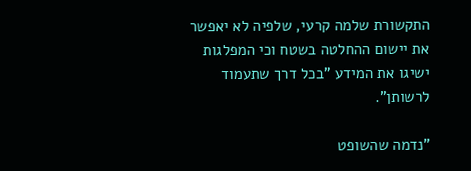התקשורת שלמה קרעי, שלפיה לא יאפשר את יישום ההחלטה בשטח וכי המפלגות ישיגו את המידע "בכל דרך שתעמוד לרשותן".

"נדמה שהשופט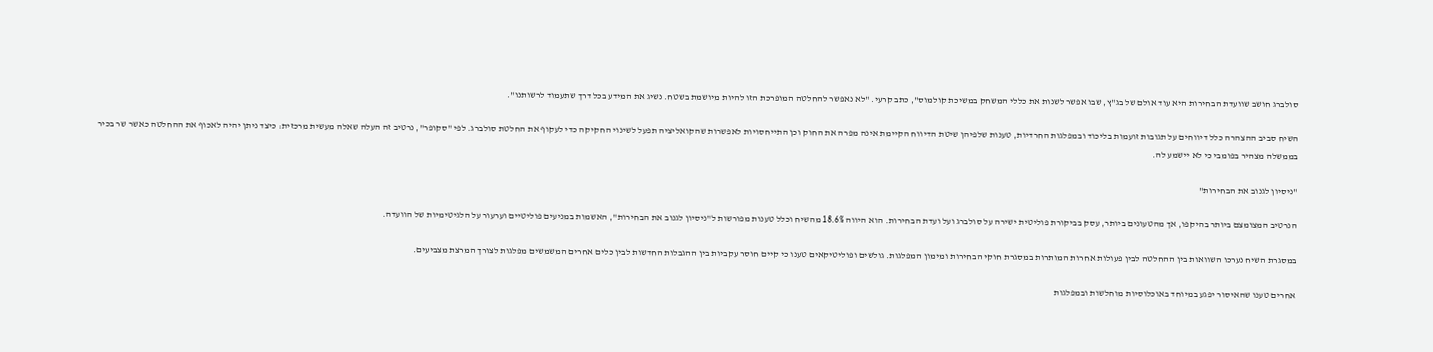סולברג חושב שוועדת הבחירות היא עוד אולם של בג"ץ, שבו אפשר לשנות את כללי המשחק במשיכת קולמוס", כתב קרעי. "לא נאפשר להחלטה המופרכת הזו להיות מיושמת בשטח. נשיג את המידע בכל דרך שתעמוד לרשותנו".

השיח סביב ההצהרה כלל דיווחים על תגובות זועמות בליכוד ובמפלגות החרדיות, טענות שלפיהן שיטת הדיווח הקיימת אינה מפרה את החוק וכן התייחסויות לאפשרות שהקואליציה תפעל לשינוי החקיקה כדי לעקוף את החלטת סולברג. לפי "סקופר", נרטיב זה העלה שאלה מעשית מרכזית: כיצד ניתן יהיה לאכוף את ההחלטה כאשר שר בכיר בממשלה מצהיר בפומבי כי לא יישמע לה.

"ניסיון לגנוב את הבחירות"

הנרטיב המצומצם ביותר בהיקפו, אך מהטעונים ביותר, עסק בביקורת פוליטית ישירה על סולברג ועל ועדת הבחירות. הוא היווה 18.6% מהשיח וכלל טענות מפורשות ל"ניסיון לגנוב את הבחירות", האשמות במניעים פוליטיים וערעור על הלגיטימיות של הוועדה.

במסגרת השיח נערכו השוואות בין ההחלטה לבין פעולות אחרות המותרות במסגרת חוקי הבחירות ומימון המפלגות. גולשים ופוליטיקאים טענו כי קיים חוסר עקביות בין ההגבלות החדשות לבין כלים אחרים המשמשים מפלגות לצורך המרצת מצביעים.

אחרים טענו שהאיסור יפגע במיוחד באוכלוסיות מוחלשות ובמפלגות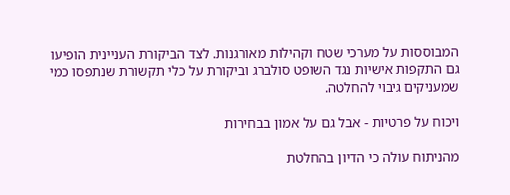המבוססות על מערכי שטח וקהילות מאורגנות. לצד הביקורת העניינית הופיעו גם התקפות אישיות נגד השופט סולברג וביקורת על כלי תקשורת שנתפסו כמי שמעניקים גיבוי להחלטה.

ויכוח על פרטיות - אבל גם על אמון בבחירות

מהניתוח עולה כי הדיון בהחלטת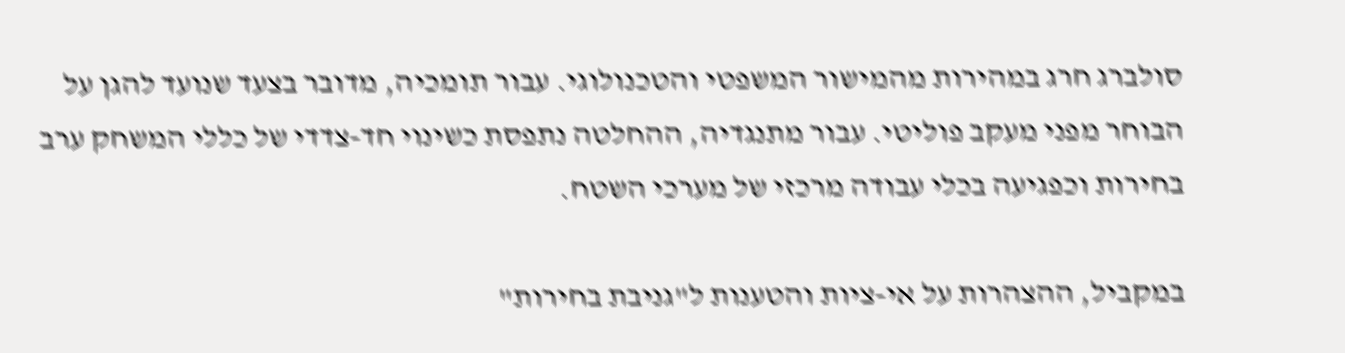סולברג חרג במהירות מהמישור המשפטי והטכנולוגי. עבור תומכיה, מדובר בצעד שנועד להגן על הבוחר מפני מעקב פוליטי. עבור מתנגדיה, ההחלטה נתפסת כשינוי חד-צדדי של כללי המשחק ערב בחירות וכפגיעה בכלי עבודה מרכזי של מערכי השטח.

במקביל, ההצהרות על אי-ציות והטענות ל"גניבת בחירות"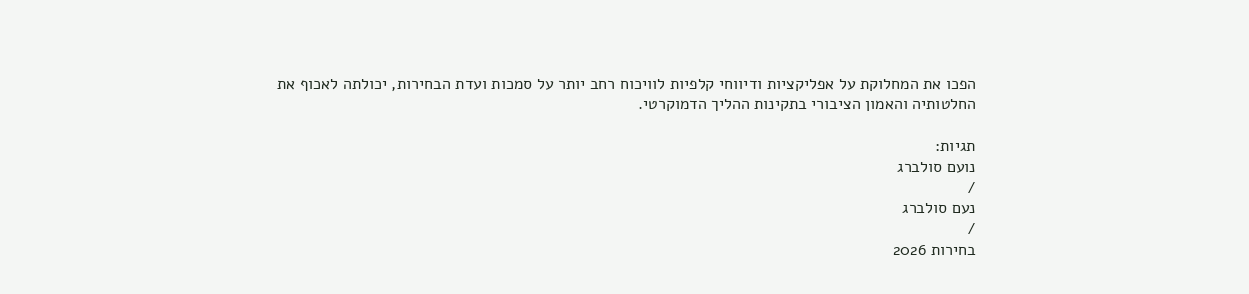הפכו את המחלוקת על אפליקציות ודיווחי קלפיות לוויכוח רחב יותר על סמכות ועדת הבחירות, יכולתה לאכוף את החלטותיה והאמון הציבורי בתקינות ההליך הדמוקרטי.

תגיות:
נועם סולברג
/
נעם סולברג
/
בחירות 2026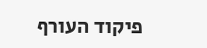פיקוד העורף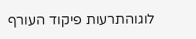לוגוהתרעות פיקוד העורף